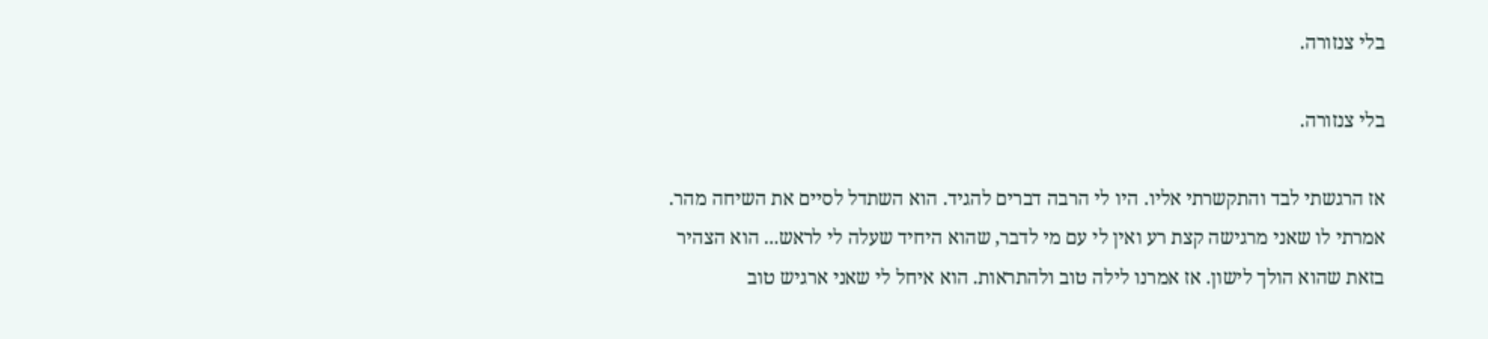בלי צנזורה.

בלי צנזורה.

אז הרגשתי לבד והתקשרתי אליו. היו לי הרבה דברים להגיד. הוא השתדל לסיים את השיחה מהר. אמרתי לו שאני מרגישה קצת רע ואין לי עם מי לדבר, שהוא היחיד שעלה לי לראש... הוא הצהיר בזאת שהוא הולך לישון. אז אמרנו לילה טוב ולהתראות. הוא איחל לי שאני ארגיש טוב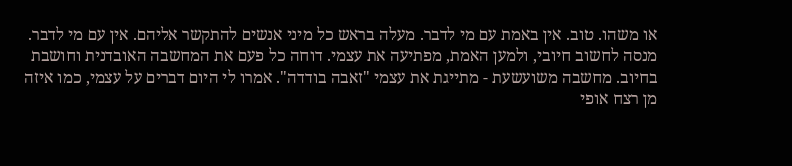או משהו. טוב. אין באמת עם מי לדבר. מעלה בראש כל מיני אנשים להתקשר אליהם. אין עם מי לדבר. מנסה לחשוב חיובי, ולמען האמת, מפתיעה את עצמי. דוחה כל פעם את המחשבה האובדנית וחושבת בחיוב. מחשבה משועשעת - מתייגת את עצמי "זאבה בודדה". אמרו לי היום דברים על עצמי, כמו איזה מן רצח אופי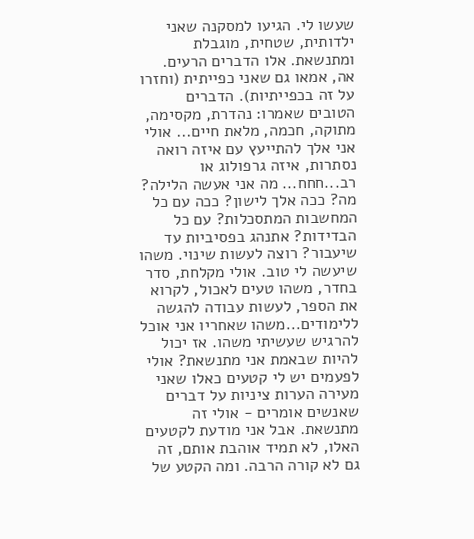שעשו לי. הגיעו למסקנה שאני ילדותית, שטחית, מוגבלת ומתנשאת. אלו הדברים הרעים. אה, אמאו גם שאני כפייתית (וחזרו על זה בכפייתיות). הדברים הטובים שאמרו: נהדרת, מקסימה, מתוקה, חכמה, מלאת חיים... אולי אני אלך להתייעץ עם איזה רואה נסתרות, איזה גרפולוג או רב...חחח... מה אני אעשה הלילה? מה? ככה אלך לישון? ככה עם כל המחשבות המתסכלות? עם כל הבדידות? אתנהג בפסיביות עד שיעבור? רוצה לעשות שינוי. משהו שיעשה לי טוב. אולי מקלחת, סדר בחדר, משהו טעים לאכול, לקרוא את הספר, לעשות עבודה להגשה ללימודים...משהו שאחריו אני אוכל להרגיש שעשיתי משהו. אז יכול להיות שבאמת אני מתנשאת? אולי לפעמים יש לי קטעים כאלו שאני מעירה הערות ציניות על דברים שאנשים אומרים - אולי זה מתנשאת. אבל אני מודעת לקטעים האלו, לא תמיד אוהבת אותם, זה גם לא קורה הרבה. ומה הקטע של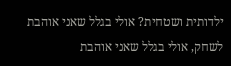ילדותית ושטחית? אולי בגלל שאני אוהבת לשחק, אולי בגלל שאני אוהבת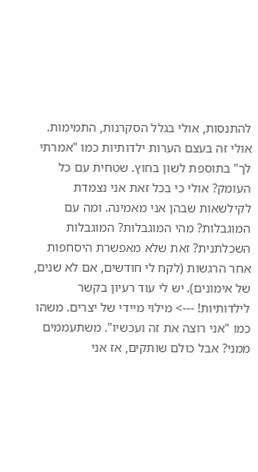להתנסות, אולי בגלל הסקרנות, התמימות. אולי זה בעצם הערות ילדותיות כמו "אמרתי לך" בתוספת לשון בחוץ. שטחית עם כל העומק? אולי כי בכל זאת אני נצמדת לקילשאות שבהן אני מאמינה. ומה עם המוגבלות? מהי המוגבלות? המוגבלות השכלתנית? זאת שלא מאפשרת היסחפות אחר הרגשות (לקח לי חודשים, אם לא שנים, של אימונים). יש לי עוד רעיון בקשר לילדותיות! ---> מילוי מיידי של יצרים. משהו כמו "אני רוצה את זה ועכשיו". משתעממים ממני? אבל כולם שותקים, אז אני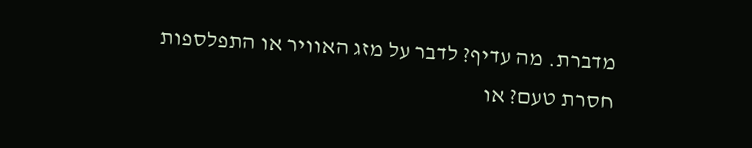מדברת. מה עדיף? לדבר על מזג האוויר או התפלספות חסרת טעם? או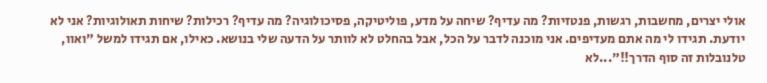אולי יצרים, מחשבות, רגשות, פנטזיות? מה עדיף? שיחה על מדע, פוליטיקה, פסיכולוגיה? מה עדיף? רכילות? שיחות תאולוגיות? אני לא יודעת. תגידו לי מה אתם מעדיפים. אני מוכנה לדבר על הכל, אבל בהחלט לא לוותר על הדעה שלי בנושא. כאילו, אם תגידו למשל "ואוו, טלנובלות זה סוף הדרך!!"...לא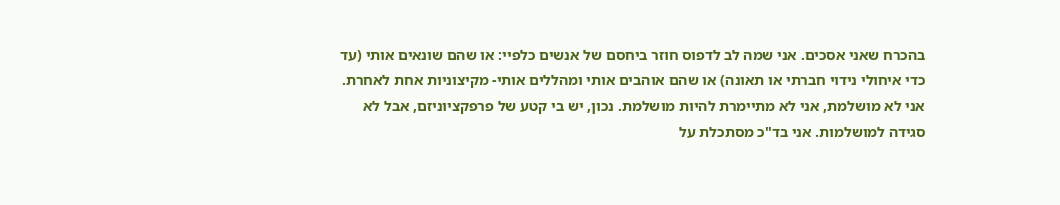בהכרח שאני אסכים. אני שמה לב לדפוס חוזר ביחסם של אנשים כלפיי: או שהם שונאים אותי (עד כדי איחולי נידוי חברתי או תאונה) או שהם אוהבים אותי ומהללים אותי- מקיצוניות אחת לאחרת. אני לא מושלמת, אני לא מתיימרת להיות מושלמת. נכון, יש בי קטע של פרפקציוניזם, אבל לא סגידה למושלמות. אני בד"כ מסתכלת על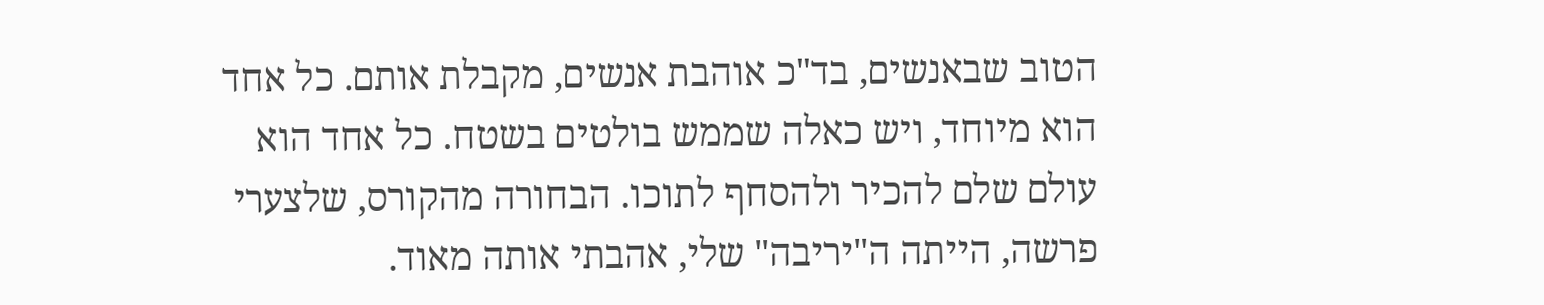הטוב שבאנשים, בד"כ אוהבת אנשים, מקבלת אותם. כל אחד הוא מיוחד, ויש כאלה שממש בולטים בשטח. כל אחד הוא עולם שלם להכיר ולהסחף לתוכו. הבחורה מהקורס, שלצערי פרשה, הייתה ה"יריבה" שלי, אהבתי אותה מאוד.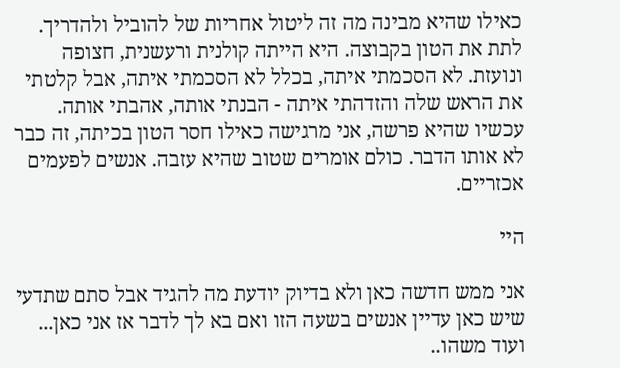כאילו שהיא מבינה מה זה ליטול אחריות של להוביל ולהדריך. לתת את הטון בקבוצה. היא הייתה קולנית ורעשנית, חצופה ונועזת. לא הסכמתי איתה, בכלל לא הסכמתי איתה, אבל קלטתי את הראש שלה והזדהתי איתה - הבנתי אותה, אהבתי אותה. עכשיו שהיא פרשה, אני מרגישה כאילו חסר הטון בכיתה, זה כבר לא אותו הדבר. כולם אומרים שטוב שהיא עזבה. אנשים לפעמים אכזריים.

היי

אני ממש חדשה כאן ולא בדיוק יודעת מה להגיד אבל סתם שתדעי שיש כאן עדיין אנשים בשעה הזו ואם בא לך לדבר אז אני כאן... ועוד משהו..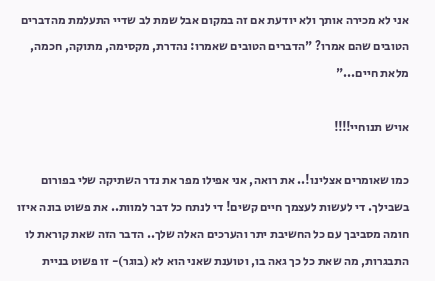אני לא מכירה אותך ולא יודעת אם זה במקום אבל שמת לב שדיי התעלמת מהדברים הטובים שהם אמרו? "הדברים הטובים שאמרו: נהדרת, מקסימה, מתוקה, חכמה, מלאת חיים..."

אויש תנוחיי!!!!

כמו שאומרים אצלינו!.. את רואה, אני אפילו מפר את נדר השתיקה שלי בפורום בשבילך. די לעשות לעצמך חיים קשים! די לנתח כל דבר למוות.. את פשוט בונה איזו חומה מסביבך עם כל החשיבת יתר והערכים האלה שלך.. הדבר הזה שאת קוראת לו התבגרות, מה שאת כל כך גאה בו, וטוענת שאני הוא לא (בוגר)- זו פשוט בניית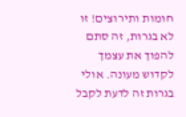חומות ותירוצים! זו לא בגרות, זה סתם להפוך את עצמך לקדוש מעונה. אולי בגרות זה לדעת לקבל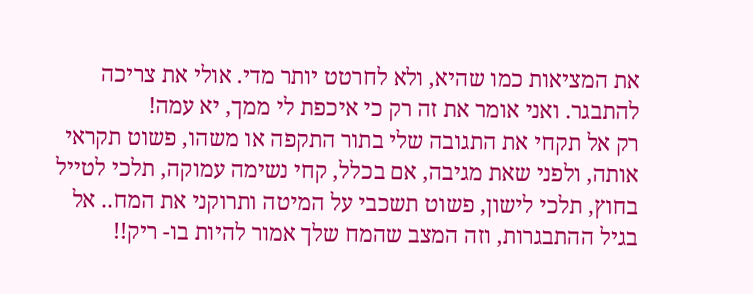את המציאות כמו שהיא, ולא לחרטט יותר מדי. אולי את צריכה להתבגר. ואני אומר את זה רק כי איכפת לי ממך, יא עמה!
רק אל תקחי את התגובה שלי בתור התקפה או משהו, פשוט תקראי אותה, ולפני שאת מגיבה, אם בכלל, קחי נשימה עמוקה, תלכי לטייל בחוץ, תלכי לישון, פשוט תשכבי על המיטה ותרוקני את המח.. אל בגיל ההתבגרות, וזה המצב שהמח שלך אמור להיות בו- ריק!!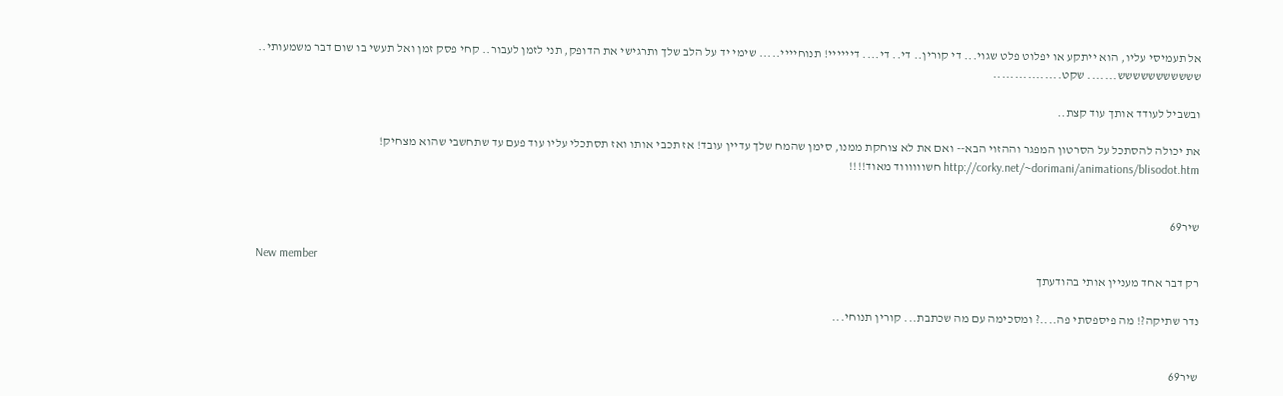אל תעמיסי עליו, הוא ייתקע או יפלוט פלט שגוי... די קורין.. די.. די.... דיייייי! תנוחיייי..... שימי יד על הלב שלך ותרגישי את הדופק, תני לזמן לעבור.. קחי פסק זמן ואל תעשי בו שום דבר משמעותי.. ששששששששששש....... שקט................

ובשביל לעודד אותך עוד קצת..

את יכולה להסתכל על הסרטון המפגר וההזוי הבא-- ואם את לא צוחקת ממנו, סימן שהמח שלך עדיין עובד! אז תכבי אותו ואז תסתכלי עליו עוד פעם עד שתחשבי שהוא מצחיק! http://corky.net/~dorimani/animations/blisodot.htm חשווווווד מאוד!!!!


שיר69

New member
רק דבר אחד מעניין אותי בהודעתך

נדר שתיקה?! מה פיספסתי פה....? ומסכימה עם מה שכתבת... קורין תנוחי...


שיר69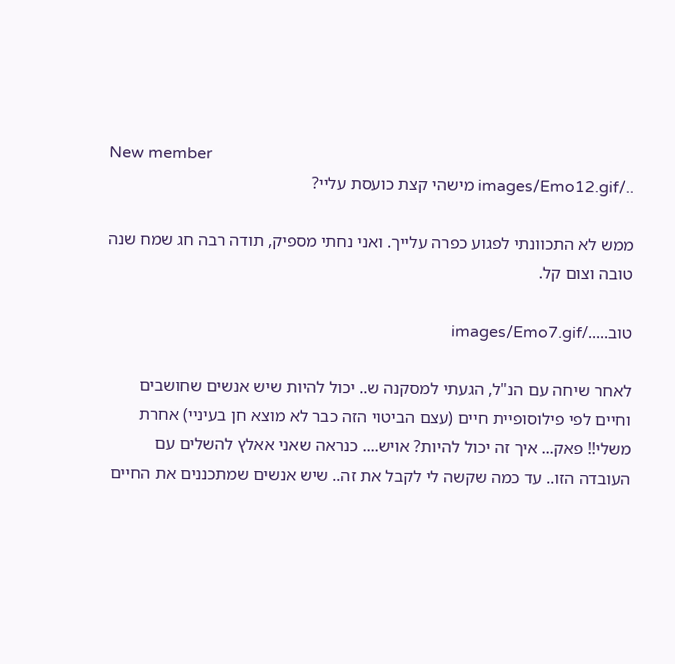New member
../images/Emo12.gif מישהי קצת כועסת עליי?

ממש לא התכוונתי לפגוע כפרה עלייך. ואני נחתי מספיק, תודה רבה חג שמח שנה טובה וצום קל.

טוב...../images/Emo7.gif

לאחר שיחה עם הנ"ל, הגעתי למסקנה ש.. יכול להיות שיש אנשים שחושבים וחיים לפי פילוסופיית חיים (עצם הביטוי הזה כבר לא מוצא חן בעיניי) אחרת משלי!! פאק... איך זה יכול להיות? אויש.... כנראה שאני אאלץ להשלים עם העובדה הזו.. עד כמה שקשה לי לקבל את זה.. שיש אנשים שמתכננים את החיים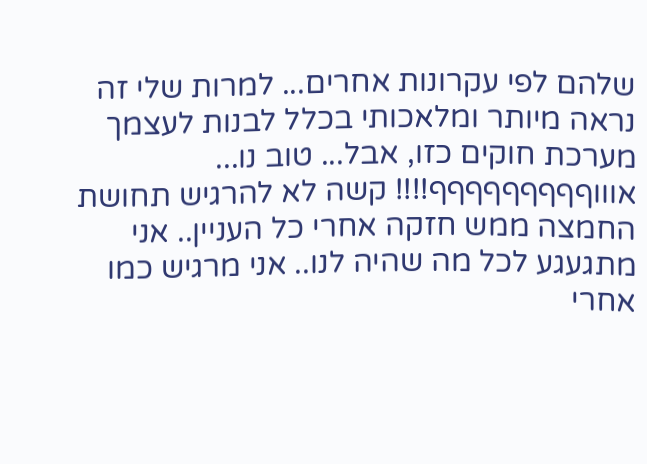שלהם לפי עקרונות אחרים... למרות שלי זה נראה מיותר ומלאכותי בכלל לבנות לעצמך מערכת חוקים כזו, אבל... טוב נו... אוווףףףףףףףףף!!!! קשה לא להרגיש תחושת החמצה ממש חזקה אחרי כל העניין.. אני מתגעגע לכל מה שהיה לנו.. אני מרגיש כמו אחרי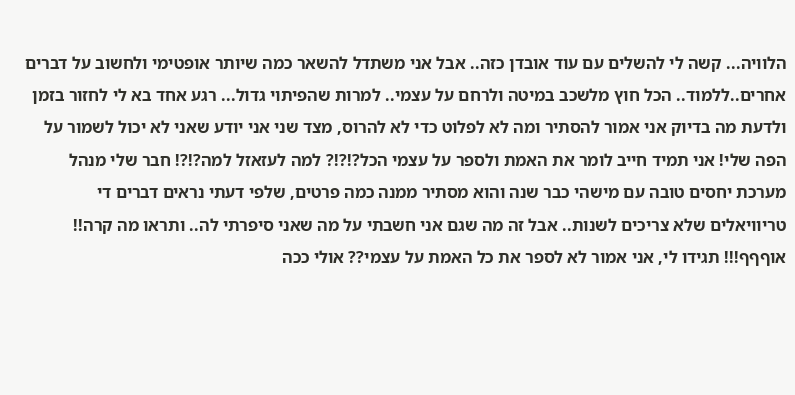הלוויה... קשה לי להשלים עם עוד אובדן כזה.. אבל אני משתדל להשאר כמה שיותר אופטימי ולחשוב על דברים אחרים..ללמוד.. הכל חוץ מלשכב במיטה ולרחם על עצמי.. למרות שהפיתוי גדול... רגע אחד בא לי לחזור בזמן ולדעת מה בדיוק אני אמור להסתיר ומה לא לפלוט כדי לא להרוס, מצד שני אני יודע שאני לא יכול לשמור על הפה שלי! אני תמיד חייב לומר את האמת ולספר על עצמי הכל?!?!? למה לעזאזל למה?!?! חבר שלי מנהל מערכת יחסים טובה עם מישהי כבר שנה והוא מסתיר ממנה כמה פרטים, שלפי דעתי נראים דברים די טריוויאלים שלא צריכים לשנות.. אבל זה מה שגם אני חשבתי על מה שאני סיפרתי לה.. ותראו מה קרה!! אוףףף!!! תגידו לי, אני אמור לא לספר את כל האמת על עצמי?? אולי ככה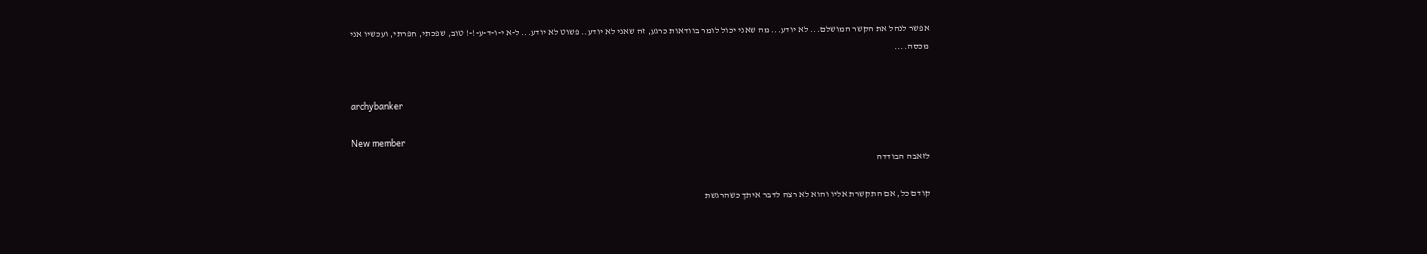אפשר לנהל את הקשר המושלם... לא יודע... מה שאני יכול לומר בוודאות כרגע, זה שאני לא יודע.. פשוט לא יודע... ל-א י-ו-ד-ע-!-! טוב, שפכתי, חפרתי, ועכשיו אני מכסה....


archybanker

New member
לזאבה הבודדה

קודם כל, אם התקשרת אליו והוא לא רצה לדבר איתך כשהרגשת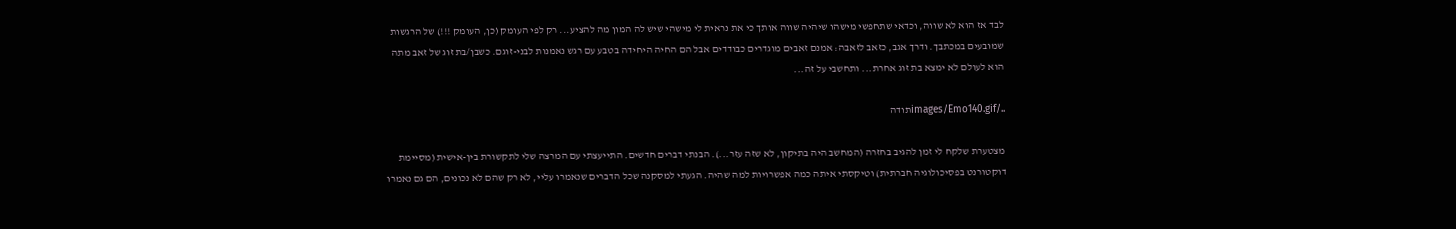לבד אז הוא לא שווה, וכדאי שתחפשי מישהו שיהיה שווה אותך כי את נראית לי מישהי שיש לה המון מה להציע... רק לפי העומק (כן, העומק !!!) של הרגשות שמובעים במכתבך. ודרך אגב, כזאב לזאבה: אמנם זאבים מוגדרים כבודדים אבל הם החיה היחידה בטבע עם רגש נאמנות לבני-זוגם. כשבן/בת זוג של זאב מתה הוא לעולם לא ימצא בת זוג אחרת... ותחשבי על זה...

../images/Emo140.gifתודה

מצטערת שלקח לי זמן להגיב בחזרה (המחשב היה בתיקון, לא שזה עזר...). הבנתי דברים חדשים. התייעצתי עם המרצה שלי לתקשורת בין-אישית (מסיימת דוקטורנט בפסיכולוגיה חברתית) וטיקסתי איתה כמה אפשרויות למה שהיה. הגעתי למסקנה שכל הדברים שנאמרו עליי, לא רק שהם לא נכונים, הם גם נאמרו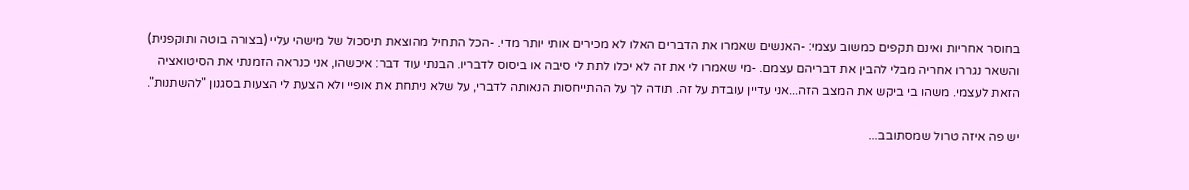בחוסר אחריות ואינם תקפים כמשוב עצמי: -האנשים שאמרו את הדברים האלו לא מכירים אותי יותר מדי. -הכל התחיל מהוצאת תיסכול של מישהי עליי (בצורה בוטה ותוקפנית) והשאר נגררו אחריה מבלי להבין את דבריהם עצמם. -מי שאמרו לי את זה לא יכלו לתת לי סיבה או ביסוס לדבריו. הבנתי עוד דבר: איכשהו, אני כנראה הזמנתי את הסיטואציה הזאת לעצמי. משהו בי ביקש את המצב הזה...אני עדיין עובדת על זה. תודה לך על ההתייחסות הנאותה לדברי, על שלא ניתחת את אופיי ולא הצעת לי הצעות בסגנון "להשתנות".

יש פה איזה טרול שמסתובב...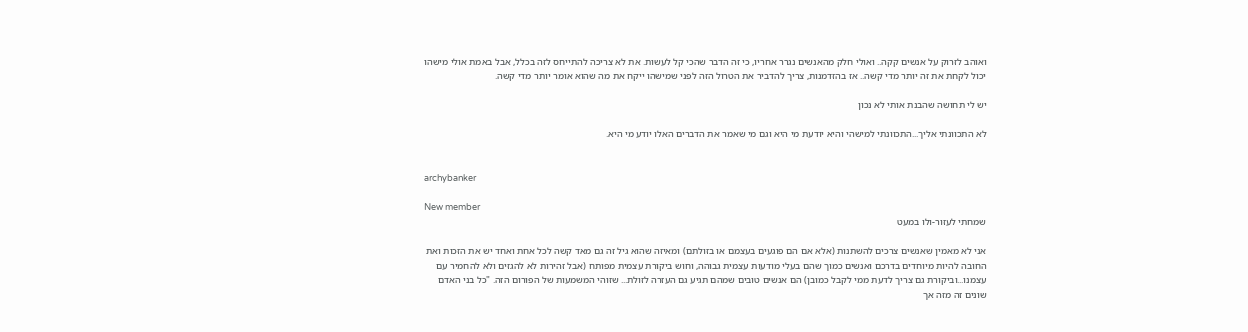ואוהב לזרוק על אנשים קקה.. ואולי חלק מהאנשים נגרר אחריו, כי זה הדבר שהכי קל לעשות. את לא צריכה להתייחס לזה בכלל, אבל באמת אולי מישהו יכול לקחת את זה יותר מדי קשה.. אז בהזדמנות, צריך להדביר את הטרול הזה לפני שמישהו ייקח את מה שהוא אומר יותר מדי קשה.

יש לי תחושה שהבנת אותי לא נכון

לא התכוונתי אליך...התכוונתי למישהי והיא יודעת מי היא וגם מי שאמר את הדברים האלו יודע מי היא.


archybanker

New member
שמחתי לעזור-ולו במעט

אני לא מאמין שאנשים צרכים להשתנות (אלא אם הם פוגעים בעצמם או בזולתם) ומאיזה שהוא גיל זה גם מאד קשה לכל אחת ואחד יש את הזכות ואת החובה להיות מיוחדים בדרכם ואנשים כמוך שהם בעלי מודעות עצמית גבוהה, וחוש ביקורת עצמית מפותח (אבל זהירות לא להגזים ולא להחמיר עם עצמנו...וביקורת גם צריך לדעת ממי לקבל כמובן) הם אנשים טובים שמהם תגיע גם העזרה לזולת... שזוהי המשמעות של הפורום הזה. "כל בני האדם שונים זה מזה אך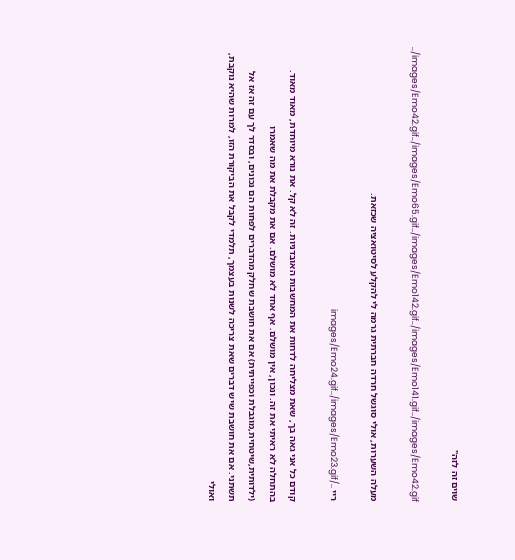שוים זה לזה"

../images/Emo42.gif../images/Emo65.gif../images/Emo142.gif../images/Emo141.gif../images/Emo42.gif

מעלה השערות, אולי סוגשל חרדה חברתית גרמה לי להקלע לסיטואציה שכזאת.

ריי ../images/Emo24.gif../images/Emo23.gif

קודם כל אני גאה בך, שאת מצליחה לדחות את המחשבות האובדניות. זה לא קל. את נורא מיוחדת, מאוד מאוד. בהתחלה לא ראיתי את זה. ונכון, אין מושלם. אף אחד לא מושלם. אם את מקבלת את מה שאמרו (ילדותית,שיטחית,מוגבלת וכפייתית) אם את חושבת שחלק מהדברים לפחות הם נכונים, ובסדר לך עם זה אז אל תשתני. אם את חושבת שיש דברים שאת צריכה לשנות בעצמך, תלמדי לקבל את הביקורת הזו, למרות שהיא נוקבת, ואולי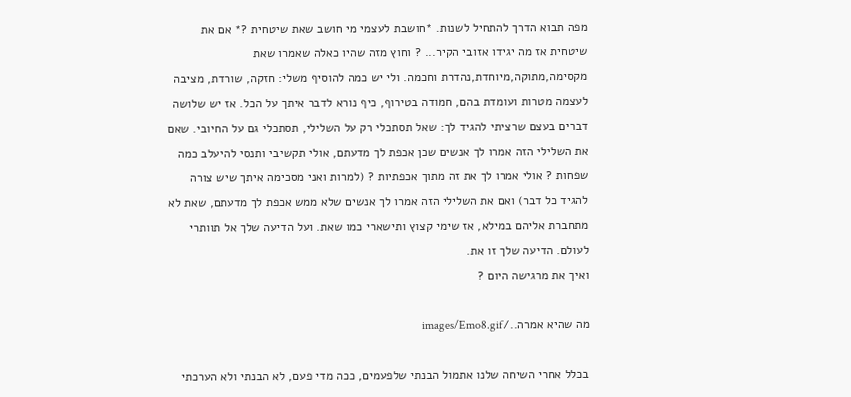מפה תבוא הדרך להתחיל לשנות. *חושבת לעצמי מי חושב שאת שיטחית ?* אם את שיטחית אז מה יגידו אזובי הקיר... ? וחוץ מזה שהיו כאלה שאמרו שאת מקסימה,מתוקה,מיוחדת,נהדרת וחכמה. ולי יש כמה להוסיף משלי: חזקה, שורדת, מציבה לעצמה מטרות ועומדת בהם, חמודה בטירוף, כיף נורא לדבר איתך על הכל. אז יש שלושה דברים בעצם שרציתי להגיד לך: שאל תסתכלי רק על השלילי, תסתכלי גם על החיובי. שאם את השלילי הזה אמרו לך אנשים שכן אכפת לך מדעתם, אולי תקשיבי ותנסי להיעלב כמה שפחות ? אולי אמרו לך את זה מתוך אכפתיות ? (למרות ואני מסכימה איתך שיש צורה להגיד כל דבר) ואם את השלילי הזה אמרו לך אנשים שלא ממש אכפת לך מדעתם, שאת לא מתחברת אליהם במילא, אז שימי קצוץ ותישארי כמו שאת. ועל הדיעה שלך אל תוותרי לעולם. הדיעה שלך זו את.
ואיך את מרגישה היום ?

מה שהיא אמרה../images/Emo8.gif

בכלל אחרי השיחה שלנו אתמול הבנתי שלפעמים, ככה מדי פעם, לא הבנתי ולא הערכתי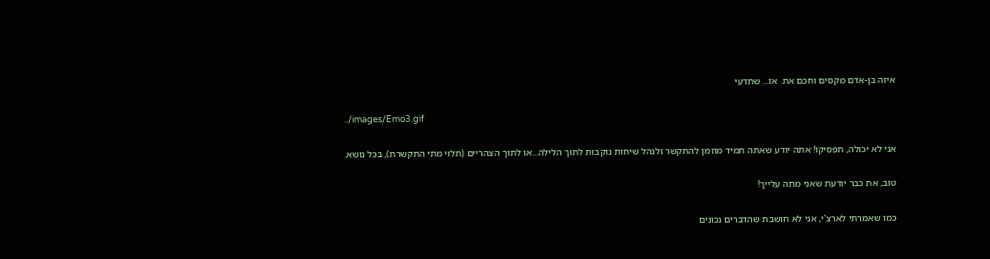איזה בן-אדם מקסים וחכם את. אז... שתדעי

../images/Emo3.gif

אני לא יכולה, תפסיקו! אתה יודע שאתה תמיד מוזמן להתקשר ולנהל שיחות נוקבות לתוך הלילה...או לתוך הצהריים (תלוי מתי התקשרת), בכל נושא.

טוב, את כבר יודעת שאני מתה עלייך!

כמו שאמרתי לארצ'י, אני לא חושבת שהדברים נכונים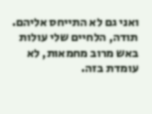ואני גם לא התייחס אליהם. תודה, הלחיים שלי עולות באש מרוב מחמאות, לא עומדת בזה.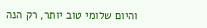והיום שלומי טוב יותר, רק הנה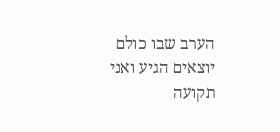הערב שבו כולם יוצאים הגיע ואני תקועה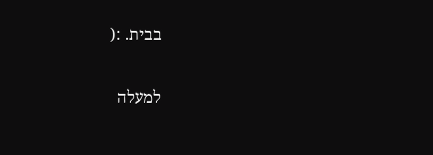בבית. :(

למעלה